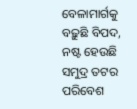ବେଳାମାର୍ଗକୁ ବଢ଼ୁଛି ବିପଦ, ନଷ୍ଟ ହେଉଛି ସମୁଦ୍ର ତଟର ପରିବେଶ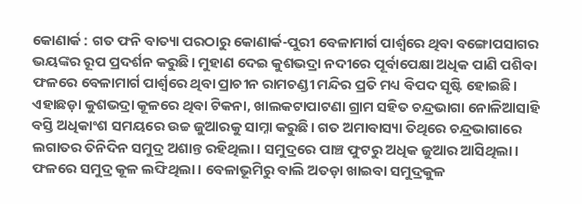କୋଣାର୍କ : ଗତ ଫନି ବାତ୍ୟା ପରଠାରୁ କୋଣାର୍କ-ପୁରୀ ବେଳାମାର୍ଗ ପାର୍ଶ୍ବରେ ଥିବା ବଙ୍ଗୋପସାଗର ଭୟଙ୍କର ରୂପ ପ୍ରଦର୍ଶନ କରୁଛି। ମୁହାଣ ଦେଇ କୁଶଭଦ୍ରା ନଦୀରେ ପୂର୍ବାପେକ୍ଷା ଅଧିକ ପାଣି ପଶିବା ଫଳରେ ବେଳାମାର୍ଗ ପାର୍ଶ୍ବରେ ଥିବା ପ୍ରାଚୀନ ରାମଚଣ୍ଡୀ ମନ୍ଦିର ପ୍ରତି ମଧ୍ୟ ବିପଦ ସୃଷ୍ଟି ହୋଇଛି। ଏହାଛଡ଼ା କୁଶଭଦ୍ରା କୂଳରେ ଥିବା ଟିକନା, ଖାଲକଟାପାଟଣା ଗ୍ରାମ ସହିତ ଚନ୍ଦ୍ରଭାଗା ନୋଳିଆସାହି ବସ୍ତି ଅଧିକାଂଶ ସମୟରେ ଉଚ୍ଚ ଜୁଆରକୁ ସାମ୍ନା କରୁଛି। ଗତ ଅମାବାସ୍ୟା ତିଥିରେ ଚନ୍ଦ୍ରଭାଗାରେ ଲଗାତର ତିନିଦିନ ସମୁଦ୍ର ଅଶାନ୍ତ ରହିଥିଲା। ସମୁଦ୍ରରେ ପାଞ୍ଚ ଫୁଟରୁ ଅଧିକ ଜୁଆର ଆସିଥିଲା। ଫଳରେ ସମୁଦ୍ର କୂଳ ଲଙ୍ଘିଥିଲା। ବେଳାଭୂମିରୁ ବାଲି ଅତଡ଼ା ଖାଇବା ସମୁଦ୍ରକୁଳ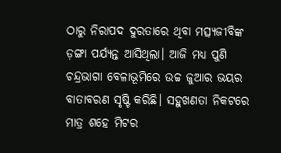ଠାରୁ ନିରାପଦ ଦୁରତାରେ ଥିବା ମତ୍ସ୍ୟଜୀବିଙ୍କ ଡ଼ଙ୍ଗା ପର୍ଯ୍ୟନ୍ତ ଆସିଥିଲା। ଆଜି ମଧ୍ୟ ପୁଣି ଚନ୍ଦ୍ରଭାଗା ବେଳାଭୂମିରେ ଉଚ୍ଚ ଜୁଆର ଭୟର ବାତାବରଣ ସୃଷ୍ଟି କରିଛି। ସହୁଖଣତା ନିକଟରେ ମାତ୍ର ଶହେ ମିଟର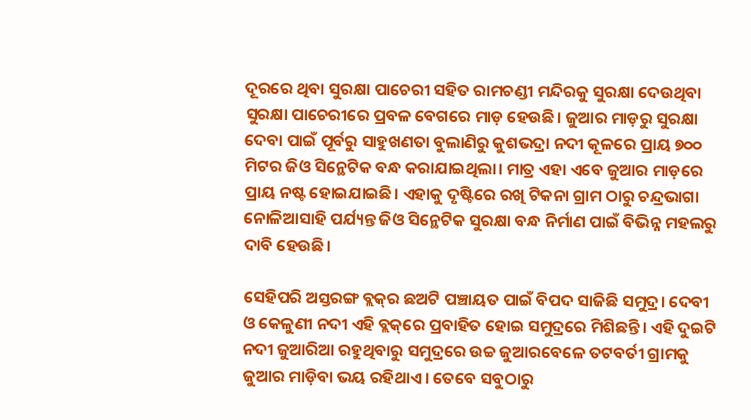ଦୂରରେ ଥିବା ସୁରକ୍ଷା ପାଚେରୀ ସହିତ ରାମଚଣ୍ଡୀ ମନ୍ଦିରକୁ ସୁରକ୍ଷା ଦେଉଥିବା ସୁରକ୍ଷା ପାଚେରୀରେ ପ୍ରବଳ ବେଗରେ ମାଡ଼ ହେଉଛି। ଜୁଆର ମାଡ଼ରୁ ସୁରକ୍ଷା ଦେବା ପାଇଁ ପୂର୍ବରୁ ସାହୁଖଣତା ବୁଲାଣିରୁ କୁଶଭଦ୍ରା ନଦୀ କୂଳରେ ପ୍ରାୟ ୭୦୦ ମିଟର ଜିଓ ସିନ୍ଥେଟିକ ବନ୍ଧ କରାଯାଇଥିଲା। ମାତ୍ର ଏହା ‌ଏବେ ଜୁଆର ମାଡ଼ରେ ପ୍ରାୟ ନଷ୍ଟ ହୋଇଯାଇଛି। ଏହାକୁ ଦୃଷ୍ଟିରେ ରଖି ଟିକନା ଗ୍ରାମ ଠାରୁ ଚନ୍ଦ୍ରଭାଗା ନୋଳିଆସାହି ପର୍ଯ୍ୟନ୍ତ ଜିଓ ସିନ୍ଥେଟିକ ସୁରକ୍ଷା ବନ୍ଧ ନିର୍ମାଣ ପାଇଁ ବିଭିନ୍ନ ମହଲରୁ ଦାବି ହେଉଛି।

ସେହିପରି ଅସ୍ତରଙ୍ଗ ବ୍ଲକ୍‌ର ଛଅଟି ପଞ୍ଚାୟତ ପାଇଁ ବିପଦ ସାଜିଛି ସମୁଦ୍ର। ଦେବୀ ଓ କେଳୁଣୀ ନଦୀ ଏହି ବ୍ଲକ୍‌ରେ ପ୍ରବାହିତ ହୋଇ ସମୁଦ୍ରରେ ମିଶିଛନ୍ତି। ଏହି ଦୁଇଟି ନଦୀ ଜୁଆରିଆ ରହୁଥିବାରୁ ସମୁଦ୍ରରେ ଉଚ୍ଚ ଜୁଆରବେଳେ ତଟବର୍ତୀ ଗ୍ରାମକୁ ଜୁଆର ମାଡ଼ିବା ଭୟ ରହିଥାଏ। ତେବେ ସବୁଠାରୁ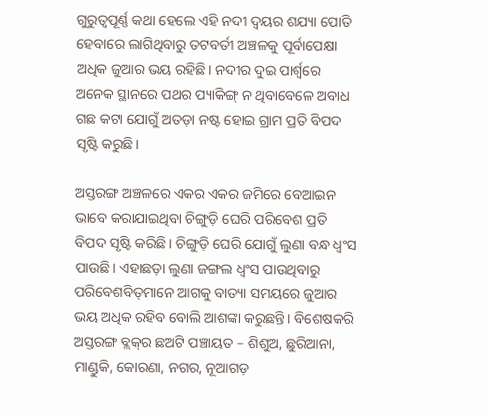ଗୁରୁତ୍ବପୂର୍ଣ୍ଣ କଥା ହେଲେ ଏହି ନଦୀ ଦ୍ବୟର ଶଯ୍ୟା ପୋତି ହେବାରେ ଲାଗିଥିବାରୁ ତଟବର୍ତୀ ଅଞ୍ଚଳକୁ ପୂର୍ବାପେକ୍ଷା ଅଧିକ ଜୁଆର ଭୟ ରହିଛି। ନଦୀର ଦୁଇ ପାର୍ଶ୍ବରେ ଅନେକ ସ୍ଥାନରେ ପଥର ପ୍ୟାକିଙ୍ଗ୍ ନ ଥିବାବେଳେ ଅବାଧ ଗଛ କଟା ଯୋଗୁଁ ଅତଡ଼ା ନଷ୍ଟ ହୋଇ ଗ୍ରାମ ପ୍ରତି ବିପଦ ସୃଷ୍ଟି କରୁଛି।

ଅସ୍ତରଙ୍ଗ ଅଞ୍ଚଳରେ ଏକର ଏକର ଜମିରେ ବେଆଇନ ଭାବେ କରାଯାଇଥିବା ଚିଙ୍ଗୁଡ଼ି ଘେରି ପରିବେଶ ପ୍ରତି ବିପଦ ସୃଷ୍ଟି କରିଛି। ଚିଙ୍ଗୁଡ଼ି ଘେରି ଯୋଗୁଁ ଲୁଣା ବନ୍ଧ ଧ୍ବଂସ ପାଉଛି। ଏହାଛଡ଼ା ଲୁଣା ଜଙ୍ଗଲ ଧ୍ବଂସ ପାଉଥିବାରୁ ପରିବେଶବିତ୍‌ମାନେ ଆଗକୁ ବାତ୍ୟା ସମୟରେ ଜୁଆର ଭୟ ଅଧିକ ରହିବ ବୋଲି ଆଶଙ୍କା କରୁଛନ୍ତି। ବିଶେଷକରି ଅସ୍ତରଙ୍ଗ ବ୍ଲକ୍‌ର ଛଅଟି ପଞ୍ଚାୟତ – ଶିଶୁଅ, ଛୁରିଆନା, ମାଣ୍ଡୁକି, କୋରଣା, ନଗର, ନୂଆଗଡ଼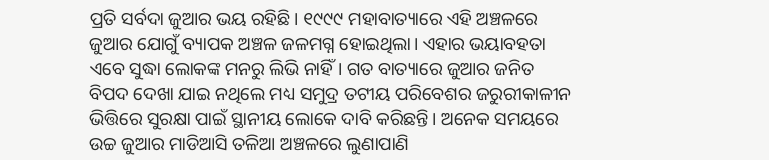ପ୍ରତି ସର୍ବଦା ଜୁଆର ଭୟ ରହିଛି। ୧୯୯୯ ମହାବାତ୍ୟାରେ ଏହି ଅଞ୍ଚଳରେ ଜୁଆର ଯୋଗୁଁ ବ୍ୟାପକ ଅଞ୍ଚଳ ଜଳମଗ୍ନ ହୋଇଥିଲା। ଏହାର ଭୟାବହତା ଏବେ ସୁଦ୍ଧା ଲୋକଙ୍କ ମନରୁ ଲିଭି ନାହିଁ। ଗତ ବାତ୍ୟାରେ ଜୁଆର ଜନିତ ବିପଦ ଦେଖା ଯାଇ ନଥିଲେ ମଧ୍ୟ ସମୁଦ୍ର ତଟୀୟ ପରିବେଶର ଜରୁରୀକାଳୀନ ଭିତ୍ତିରେ ସୁରକ୍ଷା ପାଇଁ ସ୍ଥାନୀୟ ଲୋକେ ଦାବି କରିଛନ୍ତି। ଅନେକ ସମୟରେ ଉଚ୍ଚ ଜୁଆର ମାଡିଆସି ତଳିଆ ଅଞ୍ଚଳରେ ଲୁଣାପାଣି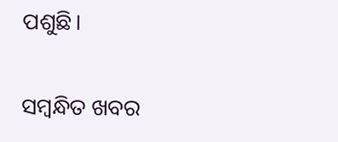ପଶୁଛି।

ସମ୍ବନ୍ଧିତ ଖବର